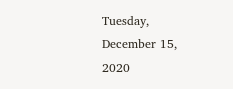Tuesday, December 15, 2020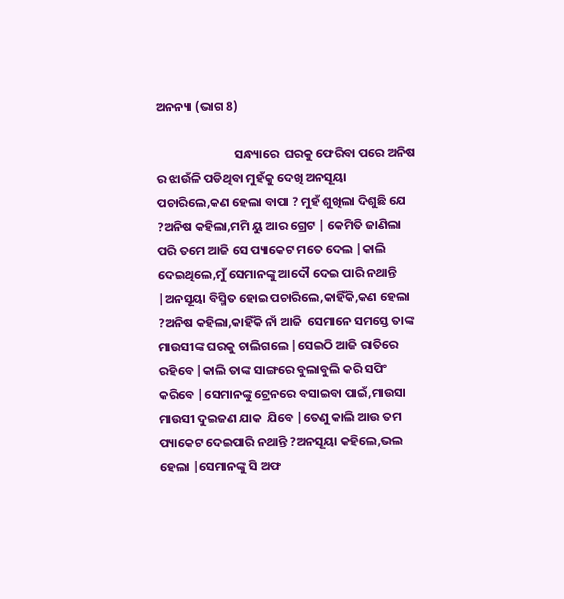ଅନନ୍ୟା (ଭାଗ 8)

                            ସନ୍ଧ୍ୟାରେ  ଘରକୁ ଫେରିବା ପରେ ଅନିଷ ର ଝାଉଁଳି ପଡିଥିବା ମୁହଁକୁ ଦେଖି ଅନସୂୟା ପଚାରିଲେ,କଣ ହେଲା ବାପା ? ମୁହଁ ଶୁଖିଲା ଦିଶୁଛି ଯେ ?ଅନିଷ କହିଲା,ମମି ୟୁ ଆର ଗ୍ରେଟ | କେମିତି ଜାଣିଲା ପରି ତମେ ଆଜି ସେ ପ୍ୟାକେଟ ମତେ ଦେଲ |କାଲି ଦେଇଥିଲେ,ମୁଁ ସେମାନଙ୍କୁ ଆଦୌ ଦେଇ ପାରି ନଥାନ୍ତି |ଅନସୂୟା ବିସ୍ମିତ ହୋଇ ପଚାରିଲେ,କାହିଁକି,କଣ ହେଲା  ?ଅନିଷ କହିଲା,କାହିଁକି ନାଁ ଆଜି  ସେମାନେ ସମସ୍ତେ ତାଙ୍କ ମାଉସୀଙ୍କ ଘରକୁ ଚାଲିଗଲେ |ସେଇଠି ଆଜି ରାତିରେ ରହିବେ |କାଲି ତାଙ୍କ ସାଙ୍ଗରେ ବୁଲାବୁଲି କରି ସପିଂ କରିବେ |ସେମାନଙ୍କୁ ଟ୍ରେନରେ ବସାଇବା ପାଇଁ,ମାଉସା ମାଉସୀ ଦୁଇଜଣ ଯାକ  ଯିବେ |ତେଣୁ କାଲି ଆଉ ତମ ପ୍ୟାକେଟ ଦେଇପାରି ନଥାନ୍ତି ?ଅନସୂୟା କହିଲେ,ଭଲ ହେଲା |ସେମାନଙ୍କୁ ସି ଅଫ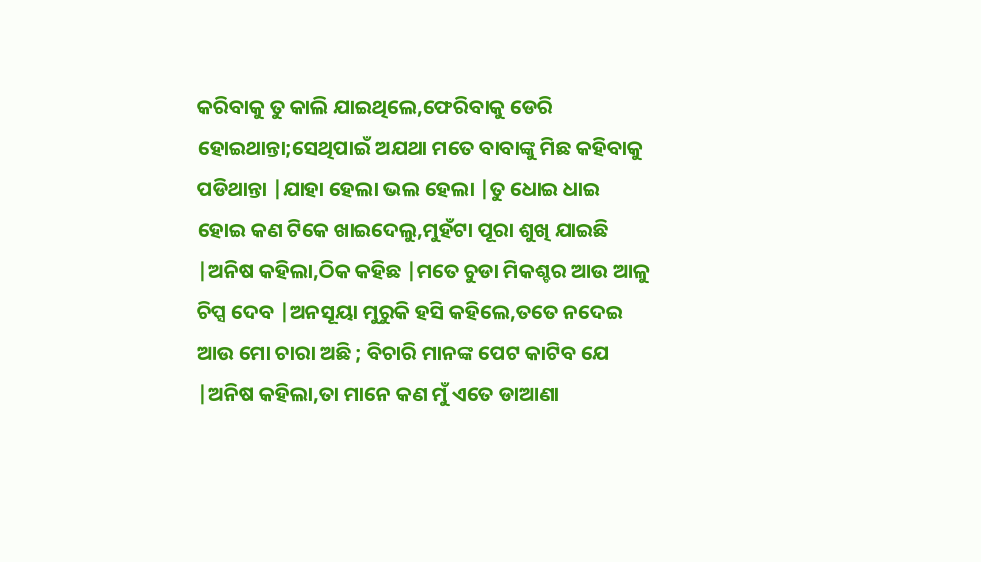କରିବାକୁ ତୁ କାଲି ଯାଇଥିଲେ,ଫେରିବାକୁ ଡେରି ହୋଇଥାନ୍ତା;ସେଥିପାଇଁ ଅଯଥା ମତେ ବାବାଙ୍କୁ ମିଛ କହିବାକୁ ପଡିଥାନ୍ତା |ଯାହା ହେଲା ଭଲ ହେଲା |ତୁ ଧୋଇ ଧାଇ ହୋଇ କଣ ଟିକେ ଖାଇଦେଲୁ,ମୁହଁଟା ପୂରା ଶୁଖି ଯାଇଛି |ଅନିଷ କହିଲା,ଠିକ କହିଛ |ମତେ ଚୁଡା ମିକଶ୍ଚର ଆଉ ଆଳୁ ଚିପ୍ସ ଦେବ |ଅନସୂୟା ମୁରୁକି ହସି କହିଲେ,ତତେ ନଦେଇ ଆଉ ମୋ ଚାରା ଅଛି ; ବିଚାରି ମାନଙ୍କ ପେଟ କାଟିବ ଯେ |ଅନିଷ କହିଲା,ତା ମାନେ କଣ ମୁଁ ଏତେ ଡାଆଣା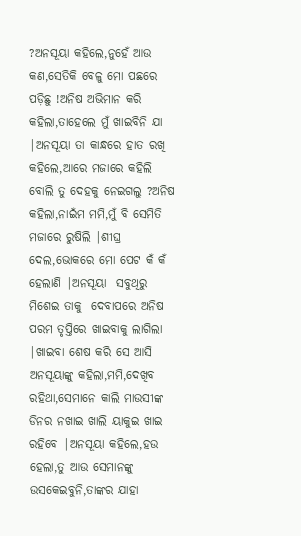?ଅନସୂୟା କହିଲେ,ନୁହେଁ ଆଉ କଣ,ସେତିକି ବେଳୁ ମୋ ପଛରେ ପଡ଼ିଛୁ !ଅନିଷ ଅଭିମାନ କରି କହିଲା,ତାହେଲେ ମୁଁ ଖାଇବିନି ଯା |ଅନସୂୟା ତା କାନ୍ଧରେ ହାତ ରଖି କହିଲେ,ଆରେ ମଜାରେ କହିଲି ବୋଲି ତୁ ଦେହକୁ ନେଇଗଲୁ ?ଅନିଷ କହିଲା,ନାଇଁମ ମମି,ମୁଁ ବି ସେମିତି ମଜାରେ ରୁଷିଲି |ଶୀଘ୍ର ଦେଲ,ଭୋକରେ ମୋ ପେଟ କଁ କଁ  ହେଲାଣି |ଅନସୂୟା  ସବୁଥିରୁ ମିଶେଇ ତାକୁ  ଦେବାପରେ ଅନିଷ ପରମ ତୃପ୍ତିରେ ଖାଇବାକୁ ଲାଗିଲା |ଖାଇବା ଶେଷ କରି ସେ ଆସି ଅନସୂୟାଙ୍କୁ କହିଲା,ମମି,ଦେଖିବ ରହିଥା,ସେମାନେ କାଲି ମାଉସୀଙ୍କ ଡିନର ନଖାଇ ଖାଲି ୟାକୁଇ ଖାଇ ରହିବେ |ଅନସୂୟା କହିଲେ,ହଉ ହେଲା,ତୁ ଆଉ ସେମାନଙ୍କୁ ଉସକେଇବୁନି,ତାଙ୍କର ଯାହା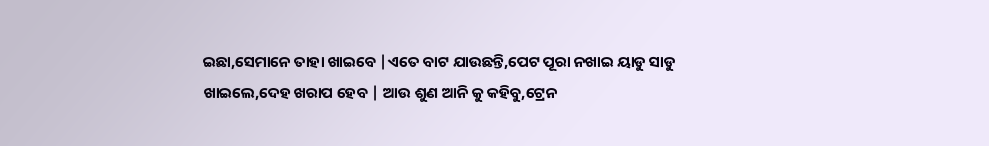ଇଛା,ସେମାନେ ତାହା ଖାଇବେ |ଏତେ ବାଟ ଯାଉଛନ୍ତି,ପେଟ ପୂରା ନଖାଇ ୟାଡୁ ସାଡୁ ଖାଇଲେ,ଦେହ ଖରାପ ହେବ | ଆଉ ଶୁଣ ଆନି କୁ କହିବୁ,ଟ୍ରେନ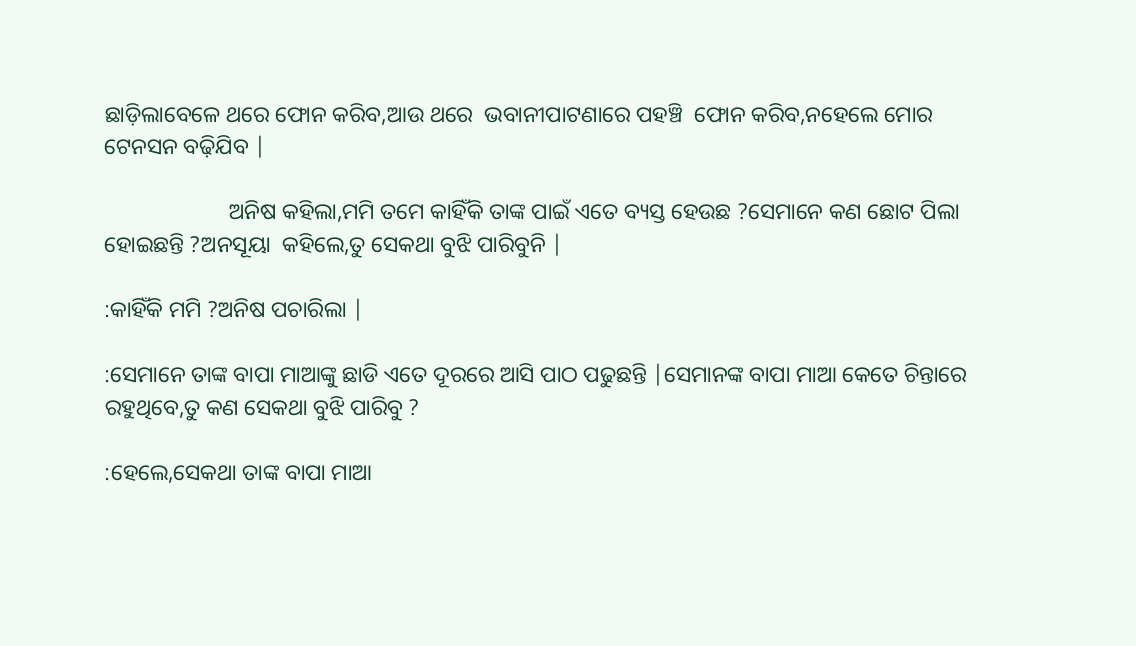ଛାଡ଼ିଲାବେଳେ ଥରେ ଫୋନ କରିବ,ଆଉ ଥରେ  ଭବାନୀପାଟଣାରେ ପହଞ୍ଚି  ଫୋନ କରିବ,ନହେଲେ ମୋର ଟେନସନ ବଢ଼ିଯିବ |

                      ଅନିଷ କହିଲା,ମମି ତମେ କାହିଁକି ତାଙ୍କ ପାଇଁ ଏତେ ବ୍ୟସ୍ତ ହେଉଛ ?ସେମାନେ କଣ ଛୋଟ ପିଲା ହୋଇଛନ୍ତି ?ଅନସୂୟା  କହିଲେ,ତୁ ସେକଥା ବୁଝି ପାରିବୁନି |

:କାହିଁକି ମମି ?ଅନିଷ ପଚାରିଲା |

:ସେମାନେ ତାଙ୍କ ବାପା ମାଆଙ୍କୁ ଛାଡି ଏତେ ଦୂରରେ ଆସି ପାଠ ପଢୁଛନ୍ତି |ସେମାନଙ୍କ ବାପା ମାଆ କେତେ ଚିନ୍ତାରେ ରହୁଥିବେ,ତୁ କଣ ସେକଥା ବୁଝି ପାରିବୁ ?

:ହେଲେ,ସେକଥା ତାଙ୍କ ବାପା ମାଆ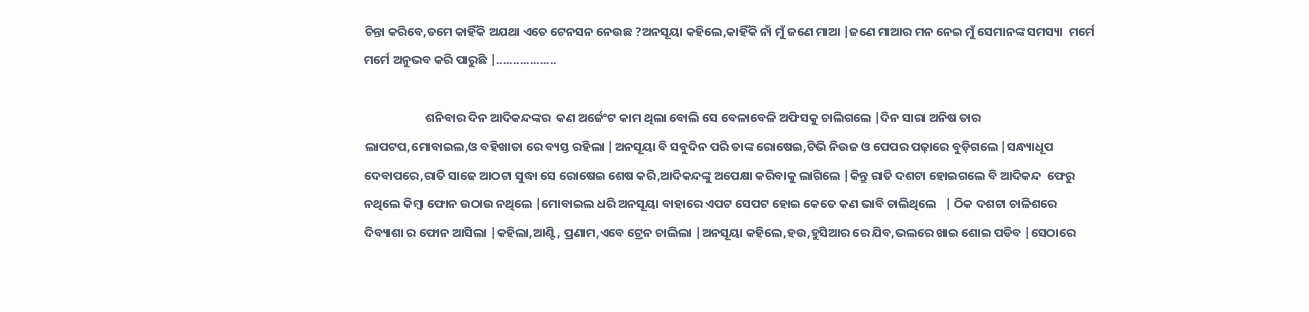ଚିନ୍ତା କରିବେ,ତମେ କାହିଁକି ଅଯଥା ଏତେ ଟେନସନ ନେଉଛ ?ଅନସୂୟା କହିଲେ,କାହିଁକି ନାଁ ମୁଁ ଜଣେ ମାଆ |ଜଣେ ମାଆର ମନ ନେଇ ମୁଁ ସେମାନଙ୍କ ସମସ୍ୟା  ମର୍ମେ ମର୍ମେ ଅନୁଭବ କରି ପାରୁଛି |..................

                      ଶନିବାର ଦିନ ଆଦିକନ୍ଦଙ୍କର  କଣ ଅର୍ଜେଂଟ କାମ ଥିଲା ବୋଲି ସେ ବେଳାବେଳି ଅଫିସକୁ ଚାଲିଗଲେ |ଦିନ ସାରା ଅନିଷ ତାର ଲାପଟପ,ମୋବାଇଲ,ଓ ବହିଖାତା ରେ ବ୍ୟସ୍ତ ରହିଲା |ଅନସୂୟା ବି ସବୁଦିନ ପରି ତାଙ୍କ ରୋଷେଇ,ଟିଭି ନିଉଜ ଓ ପେପର ପଢ଼ାରେ ବୁଡ଼ିଗଲେ |ସନ୍ଧ୍ୟାଧୂପ ଦେବାପରେ,ରାତି ସାଢେ ଆଠଟା ସୁଦ୍ଧା ସେ ରୋଷେଇ ଶେଷ କରି,ଆଦିକନ୍ଦଙ୍କୁ ଅପେକ୍ଷା କରିବାକୁ ଲାଗିଲେ |କିନ୍ତୁ ରାତି ଦଶଟା ହୋଇଗଲେ ବି ଆଦିକନ୍ଦ  ଫେରୁ ନଥିଲେ କିମ୍ବା ଫୋନ ଉଠାଉ ନଥିଲେ |ମୋବାଇଲ ଧରି ଅନସୂୟା ବାହାରେ ଏପଟ ସେପଟ ହୋଇ କେତେ କଣ ଭାବି ଚାଲିଥିଲେ   | ଠିକ ଦଶଟା ଚାଳିଶରେ ଦିବ୍ୟାଶା ର ଫୋନ ଆସିଲା |କହିଲା,ଆଣ୍ଟି, ପ୍ରଣାମ,ଏବେ ଟ୍ରେନ ଚାଲିଲା |ଅନସୂୟା କହିଲେ,ହଉ,ହୁସିଆର ରେ ଯିବ,ଭଲରେ ଖାଇ ଶୋଇ ପଡିବ |ସେଠାରେ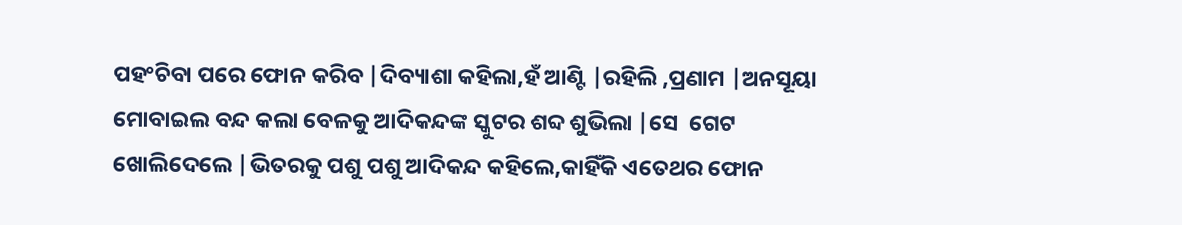ପହଂଚିବା ପରେ ଫୋନ କରିବ |ଦିବ୍ୟାଶା କହିଲା,ହଁ ଆଣ୍ଟି |ରହିଲି ,ପ୍ରଣାମ |ଅନସୂୟା ମୋବାଇଲ ବନ୍ଦ କଲା ବେଳକୁ ଆଦିକନ୍ଦଙ୍କ ସ୍କୁଟର ଶବ୍ଦ ଶୁଭିଲା |ସେ  ଗେଟ ଖୋଲିଦେଲେ |ଭିତରକୁ ପଶୁ ପଶୁ ଆଦିକନ୍ଦ କହିଲେ,କାହିଁକି ଏତେଥର ଫୋନ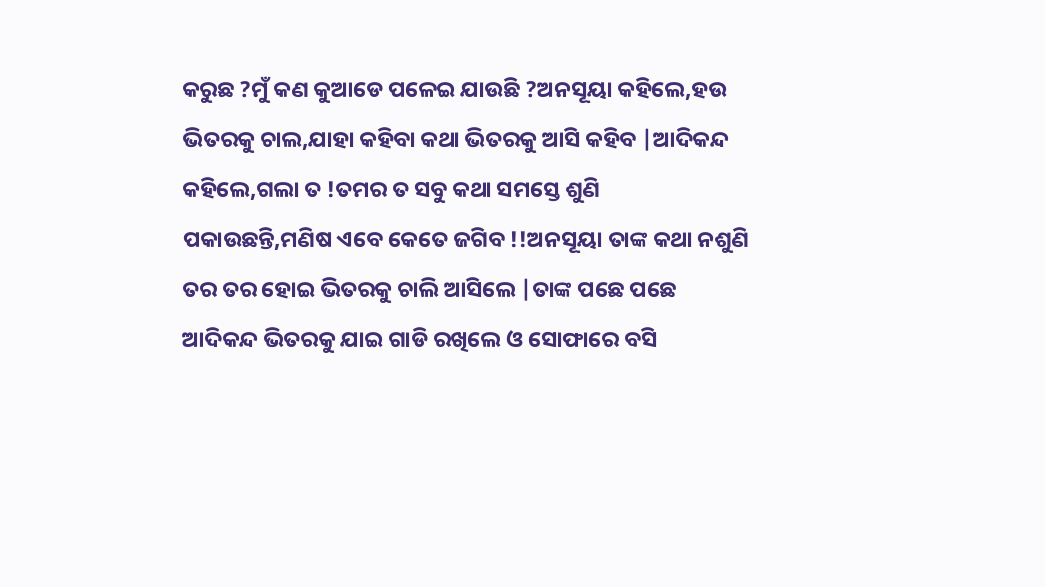କରୁଛ ?ମୁଁ କଣ କୁଆଡେ ପଳେଇ ଯାଉଛି ?ଅନସୂୟା କହିଲେ,ହଉ ଭିତରକୁ ଚାଲ,ଯାହା କହିବା କଥା ଭିତରକୁ ଆସି କହିବ |ଆଦିକନ୍ଦ କହିଲେ,ଗଲା ତ !ତମର ତ ସବୁ କଥା ସମସ୍ତେ ଶୁଣି ପକାଉଛନ୍ତି,ମଣିଷ ଏବେ କେତେ ଜଗିବ !!ଅନସୂୟା ତାଙ୍କ କଥା ନଶୁଣି ତର ତର ହୋଇ ଭିତରକୁ ଚାଲି ଆସିଲେ |ତାଙ୍କ ପଛେ ପଛେ ଆଦିକନ୍ଦ ଭିତରକୁ ଯାଇ ଗାଡି ରଖିଲେ ଓ ସୋଫାରେ ବସି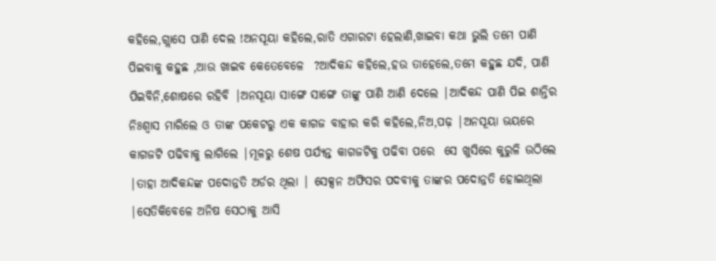କହିଲେ,ଗ୍ଲାସେ ପାଣି ଦେଲ !ଅନସୂୟା କହିଲେ,ରାତି ଏଗାରଟା ହେଲାଣି,ଖାଇବା କଥା ଭୁଲି ତମେ ପାଣି ପିଇବାକୁ କହୁଛ ,ଆଉ ଖାଇବ କେତେବେଳେ  ?ଆଦିକନ୍ଦ କହିଲେ,ହଉ ତାହେଲେ,ତମେ କହୁଛ ଯଦି, ପାଣି ପିଇବିନି,ଶୋଷରେ ରହିବି |ଅନସୂୟା ସାଙ୍ଗେ ସାଙ୍ଗେ ତାଙ୍କୁ ପାଣି ଆଣି ଦେଲେ |ଆଦିକନ୍ଦ ପାଣି ପିଇ ଶାନ୍ତିର ନିଃଶ୍ୱାସ ମାରିଲେ ଓ ତାଙ୍କ ପକେଟରୁ ଏକ କାଗଜ ବାହାର କରି କହିଲେ,ନିଅ,ପଢ଼ |ଅନସୂୟା ଭୟରେ କାଗଜଟି ପଢିବାକୁ ଲାଗିଲେ |ମୂଳରୁ ଶେଷ ପର୍ଯ୍ୟନ୍ତ କାଗଜଟିକୁ ପଢିବା ପରେ  ସେ ଖୁସିରେ କୁରୁଳି ଉଠିଲେ |ତାହା ଆଦିକନ୍ଦଙ୍କ ପଦୋନ୍ନତି ଅର୍ଡର ଥିଲା | ସେକ୍ସନ ଅଫିସର ପଦବୀକୁ ତାଙ୍କର ପଦୋନ୍ନତି ହୋଇଥିଲା |ସେତିକିବେଳେ ଅନିଷ ସେଠାକୁ ଆସି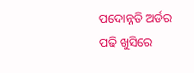ପଦୋନ୍ନତି ଅର୍ଡର ପଢି ଖୁସିରେ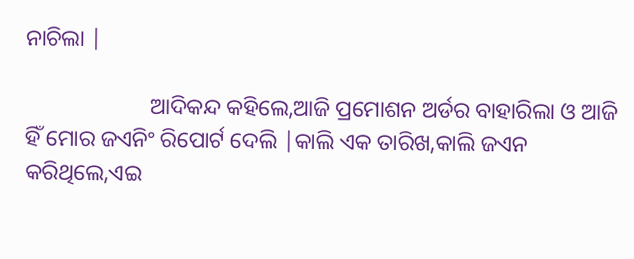ନାଚିଲା |

                      ଆଦିକନ୍ଦ କହିଲେ,ଆଜି ପ୍ରମୋଶନ ଅର୍ଡର ବାହାରିଲା ଓ ଆଜି ହିଁ ମୋର ଜଏନିଂ ରିପୋର୍ଟ ଦେଲି |କାଲି ଏକ ତାରିଖ,କାଲି ଜଏନ କରିଥିଲେ,ଏଇ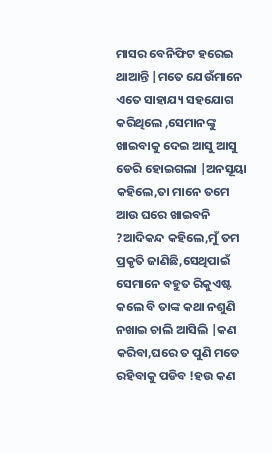ମାସର ବେନିଫିଟ ହରେଇ ଥାଆନ୍ତି |ମତେ ଯେଉଁମାନେ ଏତେ ସାହାଯ୍ୟ ସହଯୋଗ କରିଥିଲେ ,ସେମାନଙ୍କୁ ଖାଇବାକୁ ଦେଇ ଆସୁ ଆସୁ ଡେରି ହୋଇଗଲା |ଅନସୂୟା କହିଲେ,ତା ମାନେ ତମେ ଆଉ ଘରେ ଖାଇବନି ?ଆଦିକନ୍ଦ କହିଲେ,ମୁଁ ତମ ପ୍ରକୃତି ଜାଣିଛି,ସେଥିପାଇଁ ସେମାନେ ବହୁତ ରିକୁଏଷ୍ଟ କଲେ ବି ତାଙ୍କ କଥା ନଶୁଣି ନଖାଇ ଚାଲି ଆସିଲି |କଣ କରିବା,ଘରେ ତ ପୁଣି ମତେ ରହିବାକୁ ପଡିବ !ହଉ କଣ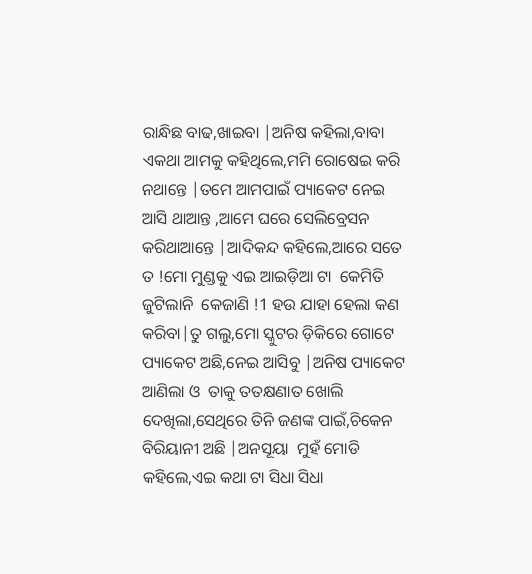ରାନ୍ଧିଛ ବାଢ,ଖାଇବା |ଅନିଷ କହିଲା,ବାବା ଏକଥା ଆମକୁ କହିଥିଲେ,ମମି ରୋଷେଇ କରି ନଥାନ୍ତେ |ତମେ ଆମପାଇଁ ପ୍ୟାକେଟ ନେଇ ଆସି ଥାଆନ୍ତ ,ଆମେ ଘରେ ସେଲିବ୍ରେସନ କରିଥାଆନ୍ତେ |ଆଦିକନ୍ଦ କହିଲେ,ଆରେ ସତେ ତ !ମୋ ମୁଣ୍ଡକୁ ଏଇ ଆଇଡ଼ିଆ ଟା  କେମିତି ଜୁଟିଲାନି  କେଜାଣି !1 ହଉ ଯାହା ହେଲା କଣ କରିବା|ତୁ ଗଲୁ,ମୋ ସ୍କୁଟର ଡ଼ିକିରେ ଗୋଟେ ପ୍ୟାକେଟ ଅଛି,ନେଇ ଆସିବୁ |ଅନିଷ ପ୍ୟାକେଟ ଆଣିଲା ଓ  ତାକୁ ତତକ୍ଷଣାତ ଖୋଲି ଦେଖିଲା,ସେଥିରେ ତିନି ଜଣଙ୍କ ପାଇଁ,ଚିକେନ ବିରିୟାନୀ ଅଛି |ଅନସୂୟା  ମୁହଁ ମୋଡି  କହିଲେ,ଏଇ କଥା ଟା ସିଧା ସିଧା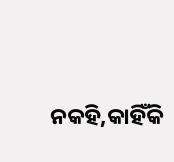ନକହି,କାହିଁକି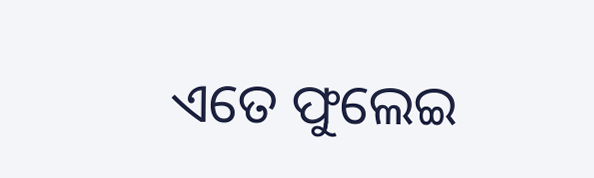ଏତେ ଫୁଲେଇ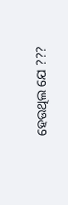ହେଉଥିଲ ଯେ ???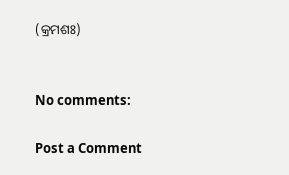(କ୍ରମଶଃ)


No comments:

Post a Comment